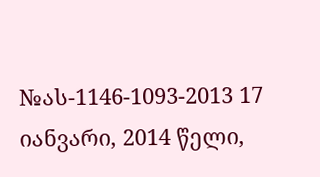№ას-1146-1093-2013 17 იანვარი, 2014 წელი,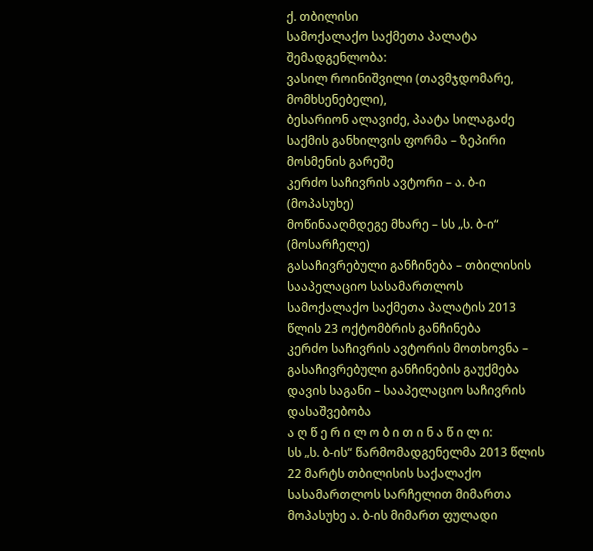ქ. თბილისი
სამოქალაქო საქმეთა პალატა
შემადგენლობა:
ვასილ როინიშვილი (თავმჯდომარე, მომხსენებელი),
ბესარიონ ალავიძე, პაატა სილაგაძე
საქმის განხილვის ფორმა – ზეპირი მოსმენის გარეშე
კერძო საჩივრის ავტორი – ა. ბ-ი (მოპასუხე)
მოწინააღმდეგე მხარე – სს „ს. ბ-ი“ (მოსარჩელე)
გასაჩივრებული განჩინება – თბილისის სააპელაციო სასამართლოს სამოქალაქო საქმეთა პალატის 2013 წლის 23 ოქტომბრის განჩინება
კერძო საჩივრის ავტორის მოთხოვნა – გასაჩივრებული განჩინების გაუქმება
დავის საგანი – სააპელაციო საჩივრის დასაშვებობა
ა ღ წ ე რ ი ლ ო ბ ი თ ი ნ ა წ ი ლ ი:
სს „ს. ბ-ის“ წარმომადგენელმა 2013 წლის 22 მარტს თბილისის საქალაქო სასამართლოს სარჩელით მიმართა მოპასუხე ა. ბ-ის მიმართ ფულადი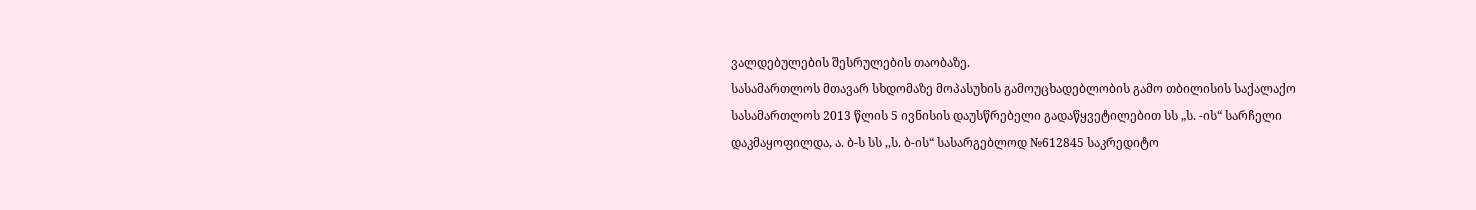ვალდებულების შესრულების თაობაზე.
სასამართლოს მთავარ სხდომაზე მოპასუხის გამოუცხადებლობის გამო თბილისის საქალაქო სასამართლოს 2013 წლის 5 ივნისის დაუსწრებელი გადაწყვეტილებით სს „ს. -ის“ სარჩელი დაკმაყოფილდა, ა. ბ-ს სს ,,ს. ბ-ის“ სასარგებლოდ №612845 საკრედიტო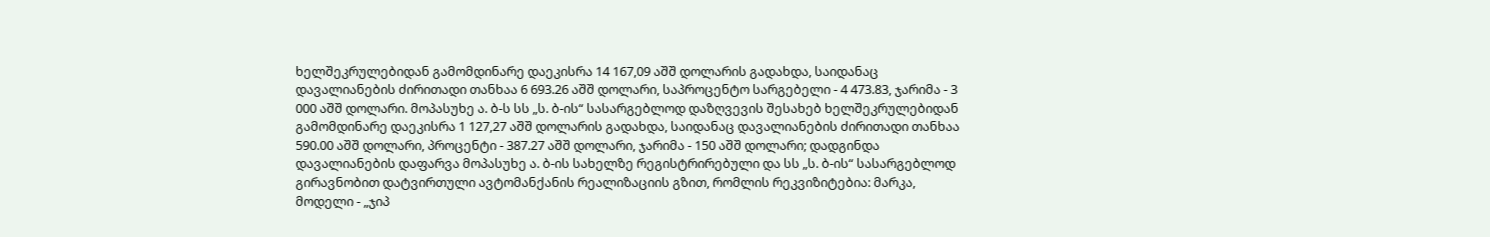ხელშეკრულებიდან გამომდინარე დაეკისრა 14 167,09 აშშ დოლარის გადახდა, საიდანაც დავალიანების ძირითადი თანხაა 6 693.26 აშშ დოლარი, საპროცენტო სარგებელი - 4 473.83, ჯარიმა - 3 000 აშშ დოლარი. მოპასუხე ა. ბ-ს სს „ს. ბ-ის“ სასარგებლოდ დაზღვევის შესახებ ხელშეკრულებიდან გამომდინარე დაეკისრა 1 127,27 აშშ დოლარის გადახდა, საიდანაც დავალიანების ძირითადი თანხაა 590.00 აშშ დოლარი, პროცენტი - 387.27 აშშ დოლარი, ჯარიმა - 150 აშშ დოლარი; დადგინდა დავალიანების დაფარვა მოპასუხე ა. ბ-ის სახელზე რეგისტრირებული და სს „ს. ბ-ის“ სასარგებლოდ გირავნობით დატვირთული ავტომანქანის რეალიზაციის გზით, რომლის რეკვიზიტებია: მარკა, მოდელი - „ჯიპ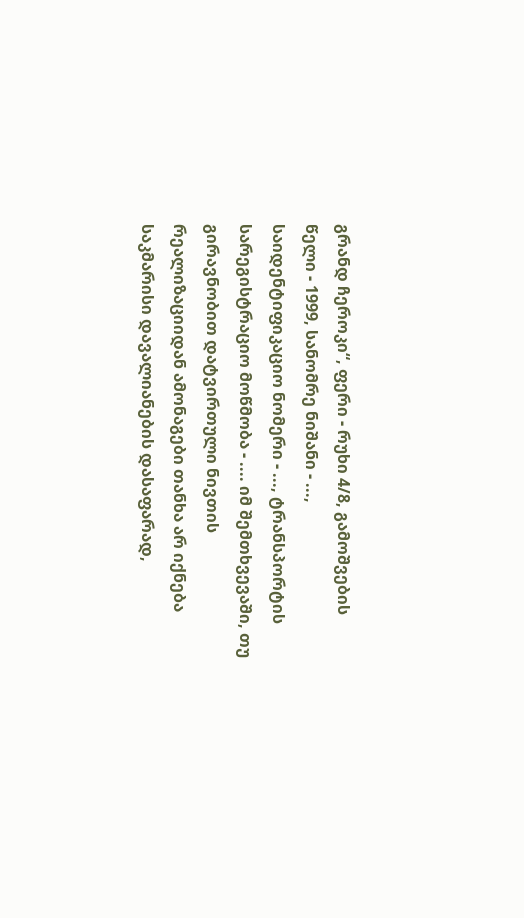გრანდ ჩეროკი“, ფერი - რუხი 4/8, გამოშვების წელი - 1999, სანომრე ნიშანი - ..., საიდენტიფიკაციო ნომერი - ..., ტრანსპორტის სარეგისტრაციო მოწმობა - .... იმ შემთხვევაში, თუ გირავნობით დატვირთული ნივთის რეალიზაციიდან ამონაგები თანხა არ იქნება საკმარისი დავალიანების დასაფარად,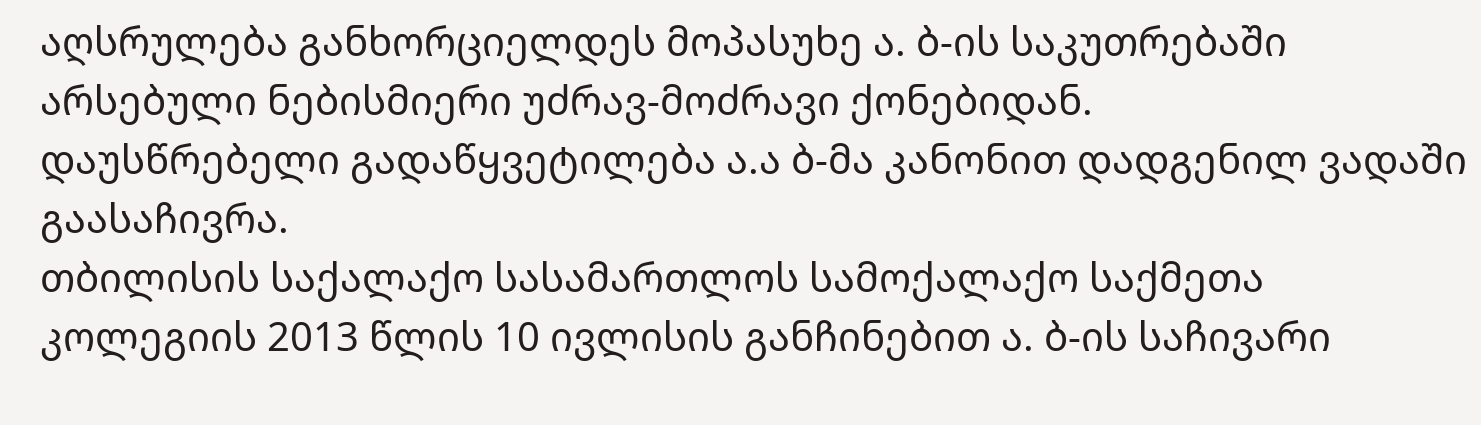აღსრულება განხორციელდეს მოპასუხე ა. ბ-ის საკუთრებაში არსებული ნებისმიერი უძრავ-მოძრავი ქონებიდან.
დაუსწრებელი გადაწყვეტილება ა.ა ბ-მა კანონით დადგენილ ვადაში გაასაჩივრა.
თბილისის საქალაქო სასამართლოს სამოქალაქო საქმეთა კოლეგიის 2013 წლის 10 ივლისის განჩინებით ა. ბ-ის საჩივარი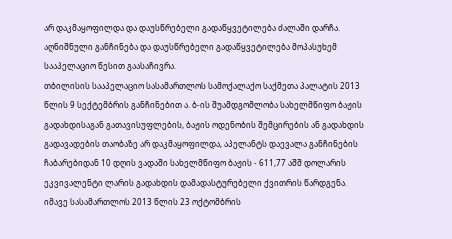არ დაკმაყოფილდა და დაუსწრებელი გადაწყვეტილება ძალაში დარჩა.
აღნიშნული განჩინება და დაუსწრებელი გადაწყვეტილება მოპასუხემ სააპელაციო წესით გაასაჩივრა.
თბილისის სააპელაციო სასამართლოს სამოქალაქო საქმეთა პალატის 2013 წლის 9 სექტემბრის განჩინებით ა. ბ-ის შუამდგომლობა სახელმწიფო ბაჟის გადახდისაგან გათავისუფლების, ბაჟის ოდენობის შემცირების ან გადახდის გადავადების თაობაზე არ დაკმაყოფილდა, აპელანტს დაევალა განჩინების ჩაბარებიდან 10 დღის ვადაში სახელმწიფო ბაჟის - 611,77 აშშ დოლარის ეკვივალენტი ლარის გადახდის დამადასტურებელი ქვითრის წარდგენა.
იმავე სასამართლოს 2013 წლის 23 ოქტომბრის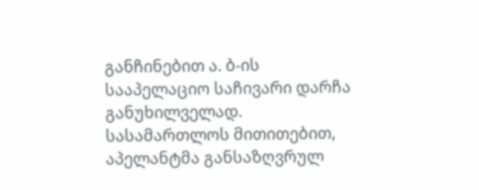განჩინებით ა. ბ-ის სააპელაციო საჩივარი დარჩა განუხილველად. სასამართლოს მითითებით, აპელანტმა განსაზღვრულ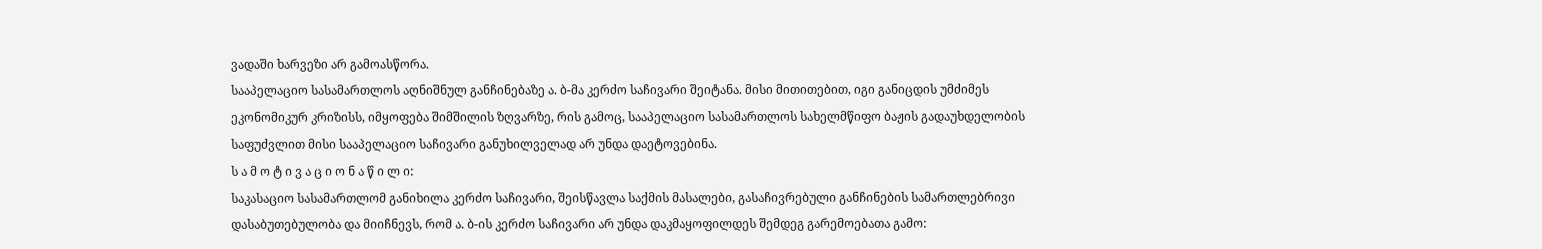ვადაში ხარვეზი არ გამოასწორა.
სააპელაციო სასამართლოს აღნიშნულ განჩინებაზე ა. ბ-მა კერძო საჩივარი შეიტანა. მისი მითითებით, იგი განიცდის უმძიმეს ეკონომიკურ კრიზისს, იმყოფება შიმშილის ზღვარზე, რის გამოც, სააპელაციო სასამართლოს სახელმწიფო ბაჟის გადაუხდელობის საფუძვლით მისი სააპელაციო საჩივარი განუხილველად არ უნდა დაეტოვებინა.
ს ა მ ო ტ ი ვ ა ც ი ო ნ ა წ ი ლ ი:
საკასაციო სასამართლომ განიხილა კერძო საჩივარი, შეისწავლა საქმის მასალები, გასაჩივრებული განჩინების სამართლებრივი დასაბუთებულობა და მიიჩნევს, რომ ა. ბ-ის კერძო საჩივარი არ უნდა დაკმაყოფილდეს შემდეგ გარემოებათა გამო: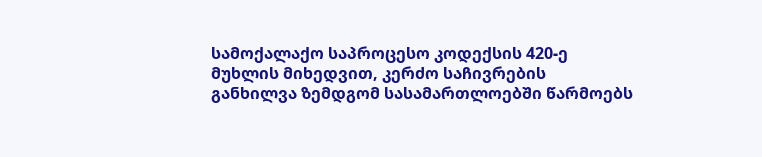სამოქალაქო საპროცესო კოდექსის 420-ე მუხლის მიხედვით, კერძო საჩივრების განხილვა ზემდგომ სასამართლოებში წარმოებს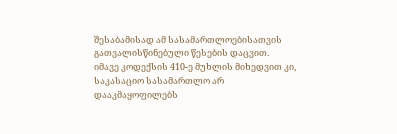შესაბამისად ამ სასამართლოებისათვის გათვალისწინებული წესების დაცვით.
იმავე კოდექსის 410-ე მუხლის მიხედვით კი, საკასაციო სასამართლო არ დააკმაყოფილებს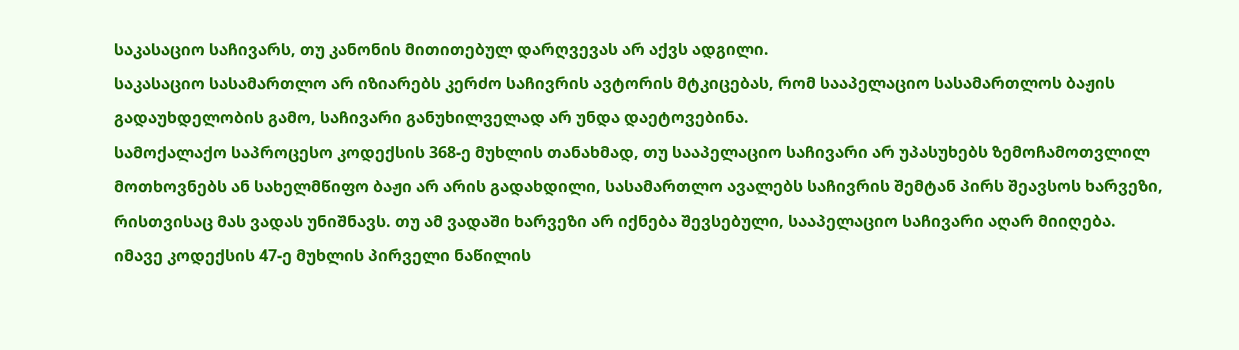საკასაციო საჩივარს, თუ კანონის მითითებულ დარღვევას არ აქვს ადგილი.
საკასაციო სასამართლო არ იზიარებს კერძო საჩივრის ავტორის მტკიცებას, რომ სააპელაციო სასამართლოს ბაჟის გადაუხდელობის გამო, საჩივარი განუხილველად არ უნდა დაეტოვებინა.
სამოქალაქო საპროცესო კოდექსის 368-ე მუხლის თანახმად, თუ სააპელაციო საჩივარი არ უპასუხებს ზემოჩამოთვლილ მოთხოვნებს ან სახელმწიფო ბაჟი არ არის გადახდილი, სასამართლო ავალებს საჩივრის შემტან პირს შეავსოს ხარვეზი, რისთვისაც მას ვადას უნიშნავს. თუ ამ ვადაში ხარვეზი არ იქნება შევსებული, სააპელაციო საჩივარი აღარ მიიღება.
იმავე კოდექსის 47-ე მუხლის პირველი ნაწილის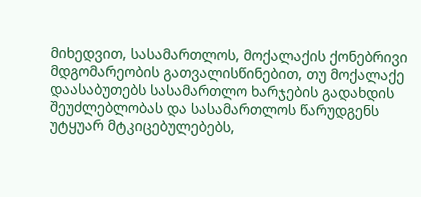მიხედვით, სასამართლოს, მოქალაქის ქონებრივი მდგომარეობის გათვალისწინებით, თუ მოქალაქე დაასაბუთებს სასამართლო ხარჯების გადახდის შეუძლებლობას და სასამართლოს წარუდგენს უტყუარ მტკიცებულებებს,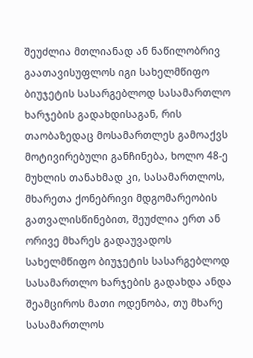შეუძლია მთლიანად ან ნაწილობრივ გაათავისუფლოს იგი სახელმწიფო ბიუჯეტის სასარგებლოდ სასამართლო ხარჯების გადახდისაგან, რის თაობაზედაც მოსამართლეს გამოაქვს მოტივირებული განჩინება, ხოლო 48-ე მუხლის თანახმად კი, სასამართლოს, მხარეთა ქონებრივი მდგომარეობის გათვალისწინებით, შეუძლია ერთ ან ორივე მხარეს გადაუვადოს სახელმწიფო ბიუჯეტის სასარგებლოდ სასამართლო ხარჯების გადახდა ანდა შეამციროს მათი ოდენობა, თუ მხარე სასამართლოს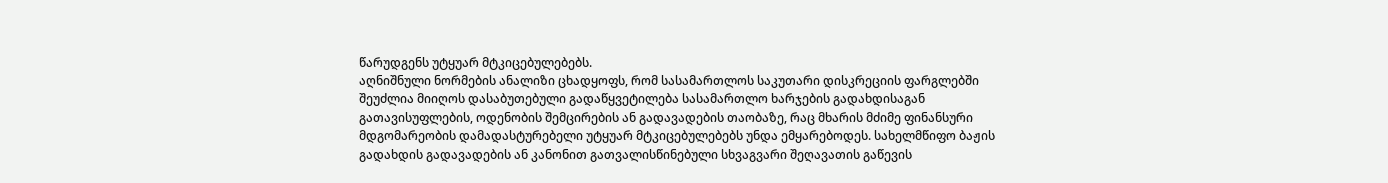წარუდგენს უტყუარ მტკიცებულებებს.
აღნიშნული ნორმების ანალიზი ცხადყოფს, რომ სასამართლოს საკუთარი დისკრეციის ფარგლებში შეუძლია მიიღოს დასაბუთებული გადაწყვეტილება სასამართლო ხარჯების გადახდისაგან გათავისუფლების, ოდენობის შემცირების ან გადავადების თაობაზე, რაც მხარის მძიმე ფინანსური მდგომარეობის დამადასტურებელი უტყუარ მტკიცებულებებს უნდა ემყარებოდეს. სახელმწიფო ბაჟის გადახდის გადავადების ან კანონით გათვალისწინებული სხვაგვარი შეღავათის გაწევის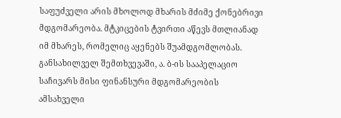საფუძველი არის მხოლოდ მხარის მძიმე ქონებრივი მდგომარეობა. მტკიცების ტვირთი აწევს მთლიანად იმ მხარეს, რომელიც აყენებს შუამდგომლობას.
განსახილველ შემთხვევაში, ა. ბ-ის სააპელაციო საჩივარს მისი ფინანსური მდგომარეობის ამსახველი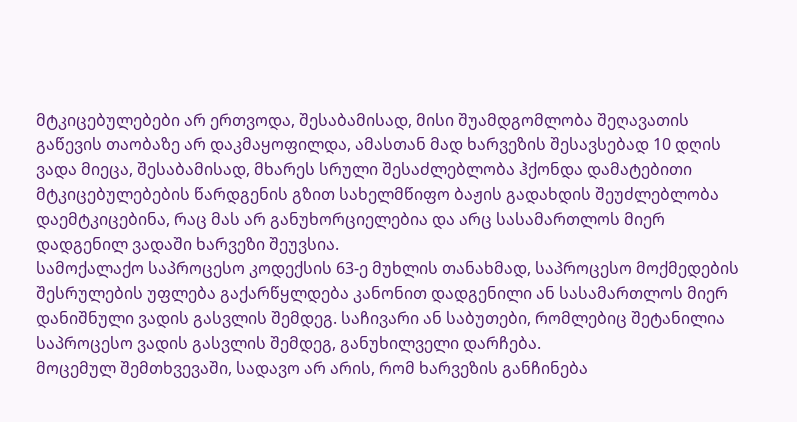მტკიცებულებები არ ერთვოდა, შესაბამისად, მისი შუამდგომლობა შეღავათის გაწევის თაობაზე არ დაკმაყოფილდა, ამასთან მად ხარვეზის შესავსებად 10 დღის ვადა მიეცა, შესაბამისად, მხარეს სრული შესაძლებლობა ჰქონდა დამატებითი მტკიცებულებების წარდგენის გზით სახელმწიფო ბაჟის გადახდის შეუძლებლობა დაემტკიცებინა, რაც მას არ განუხორციელებია და არც სასამართლოს მიერ დადგენილ ვადაში ხარვეზი შეუვსია.
სამოქალაქო საპროცესო კოდექსის 63-ე მუხლის თანახმად, საპროცესო მოქმედების შესრულების უფლება გაქარწყლდება კანონით დადგენილი ან სასამართლოს მიერ დანიშნული ვადის გასვლის შემდეგ. საჩივარი ან საბუთები, რომლებიც შეტანილია საპროცესო ვადის გასვლის შემდეგ, განუხილველი დარჩება.
მოცემულ შემთხვევაში, სადავო არ არის, რომ ხარვეზის განჩინება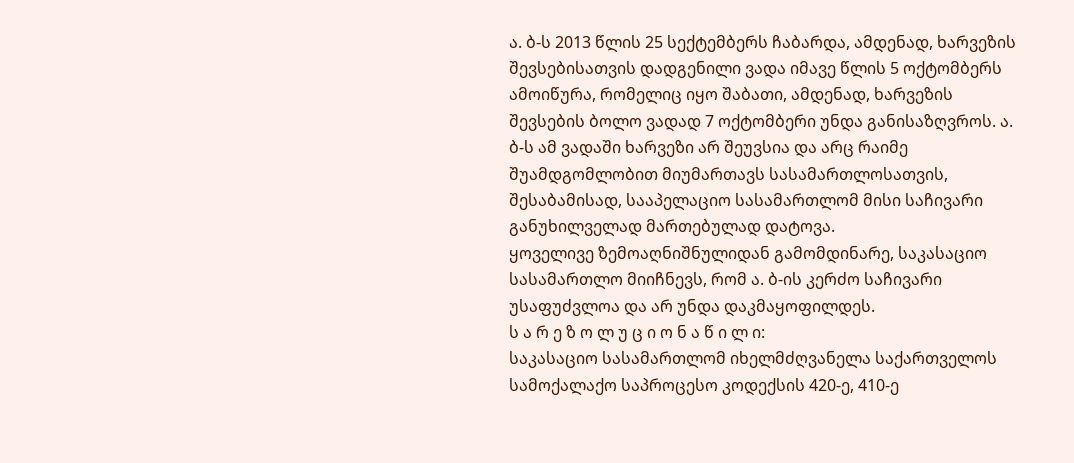ა. ბ-ს 2013 წლის 25 სექტემბერს ჩაბარდა, ამდენად, ხარვეზის შევსებისათვის დადგენილი ვადა იმავე წლის 5 ოქტომბერს ამოიწურა, რომელიც იყო შაბათი, ამდენად, ხარვეზის შევსების ბოლო ვადად 7 ოქტომბერი უნდა განისაზღვროს. ა. ბ-ს ამ ვადაში ხარვეზი არ შეუვსია და არც რაიმე შუამდგომლობით მიუმართავს სასამართლოსათვის, შესაბამისად, სააპელაციო სასამართლომ მისი საჩივარი განუხილველად მართებულად დატოვა.
ყოველივე ზემოაღნიშნულიდან გამომდინარე, საკასაციო სასამართლო მიიჩნევს, რომ ა. ბ-ის კერძო საჩივარი უსაფუძვლოა და არ უნდა დაკმაყოფილდეს.
ს ა რ ე ზ ო ლ უ ც ი ო ნ ა წ ი ლ ი:
საკასაციო სასამართლომ იხელმძღვანელა საქართველოს სამოქალაქო საპროცესო კოდექსის 420-ე, 410-ე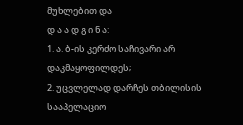მუხლებით და
დ ა ა დ გ ი ნ ა:
1. ა. ბ-ის კერძო საჩივარი არ დაკმაყოფილდეს;
2. უცვლელად დარჩეს თბილისის სააპელაციო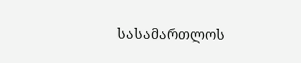სასამართლოს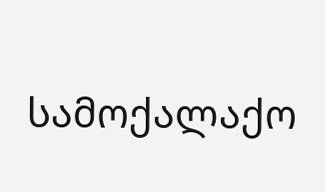სამოქალაქო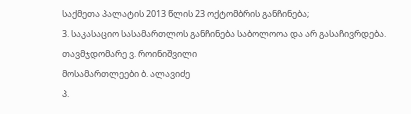საქმეთა პალატის 2013 წლის 23 ოქტომბრის განჩინება;
3. საკასაციო სასამართლოს განჩინება საბოლოოა და არ გასაჩივრდება.
თავმჯდომარე ვ. როინიშვილი
მოსამართლეები ბ. ალავიძე
პ.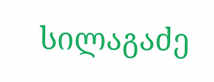სილაგაძე